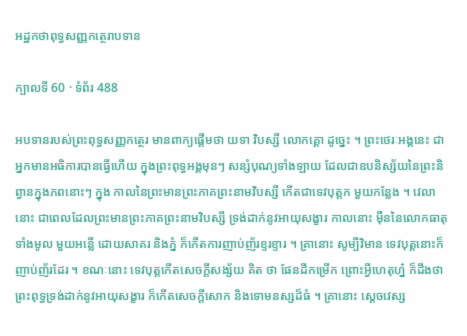អដ្ឋកថាពុទ្ធសញ្ញកត្ថេរាបទាន

ក្បាលទី 60 · ទំព័រ 488

អបទានរបស់ព្រះពុទ្ធសញ្ញកត្ថេរ មានពាក្យផ្តើមថា យទា វិបស្សី លោកគ្គោ ដូច្នេះ ។ ព្រះថេរៈអង្គនេះ ជាអ្នកមានអធិការបានធ្វើហើយ ក្នុងព្រះពុទ្ធអង្គមុនៗ សន្សំបុណ្យទាំងឡាយ ដែលជាឧបនិស្ស័យនៃព្រះនិព្វានក្នុងភពនោះៗ ក្នុង កាលនៃព្រះមានព្រះភាគព្រះនាមវិបស្សី កើតជាទេវបុត្តក មួយកន្លែង ។ វេលានោះ ជាពេលដែលព្រះមានព្រះភាគព្រះនាមវិបស្សី ទ្រង់ដាក់នូវអាយុសង្ខារ កាលនោះ ម៉ឺននៃលោកធាតុទាំងមូល មួយអន្លើ ដោយសាគរ និងភ្នំ ក៏កើតការញាប់ញ័រខ្ទរខ្ទារ ។ គ្រានោះ សូម្បីវិមាន ទេវបុត្តនោះក៏ញាប់ញ័រដែរ ។ ខណៈនោះ ទេវបុត្តកើតសេចក្តីសង្ស័យ គិត ថា ផែនដីកម្រើក ព្រោះអ្វីហេតុហ្ន៎ ក៏ដឹងថា ព្រះពុទ្ធទ្រង់ដាក់នូវអាយុសង្ខារ ក៏កើតសេចក្តីសោក និងទោមនស្សដ៏ធំ ។ គ្រានោះ ស្តេចវេស្ស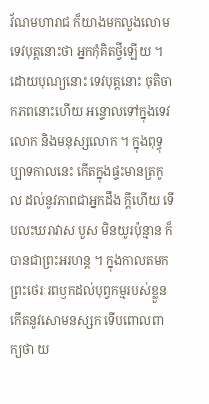វ័ណមហារាជ ក៏យាងមកលួងលោមទេវបុត្តនោះថា អ្នកកុំគិតថ្វីឡើយ ។ ដោយបុណ្យនោះ ទេវបុត្តនោះ ចុតិចាកភពនោះហើយ អន្ទោលទៅក្នុងទេវលោក និងមនុស្សលោក ។ ក្នុងពុទ្ធុប្បាទកាលនេះ កើតក្នុងផ្ទះមានត្រកូល ដល់នូវភាពជាអ្នកដឹង ក្តីហើយ ទើបលះឃរាវាស បួស មិនយូរប៉ុន្មាន ក៏បានជាព្រះអរហន្ត ។ ក្នុងកាលតមក ព្រះថេរៈរពឫកដល់បុព្វកម្មរបស់ខ្លួន កើតនូវសោមនស្សក ទើបពោលពាក្យថា យ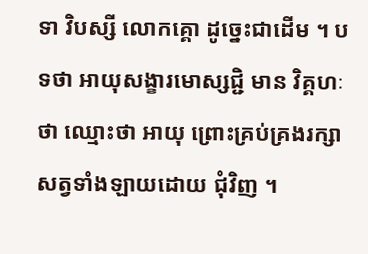ទា វិបស្សី លោកគ្គោ ដូច្នេះជាដើម ។ បទថា អាយុសង្ខារមោស្សជ្ជិ មាន វិគ្គហៈថា ឈ្មោះថា អាយុ ព្រោះគ្រប់គ្រងរក្សាសត្វទាំងឡាយដោយ ជុំវិញ ។